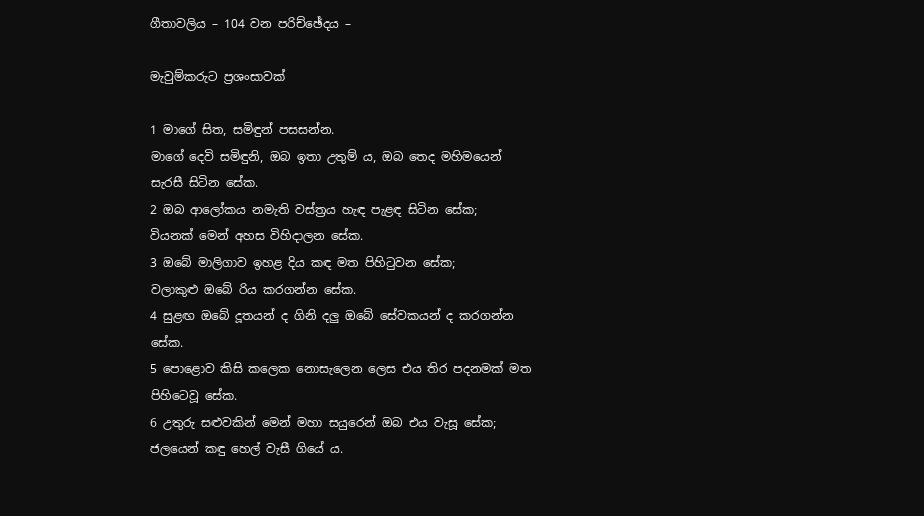ගීතාවලිය – 104 වන පරිච්ඡේදය –

මැවුම්කරුට ප්‍රශංසාවක්

1 මාගේ සිත, සමිඳුන් පසසන්න.
මාගේ දෙවි සමිඳුනි, ඔබ ඉතා උතුම් ය, ඔබ තෙද මහිමයෙන් සැරසී සිටින සේක.
2 ඔබ ආලෝකය නමැති වස්ත්‍රය හැඳ පැළඳ සිටින සේක;
වියනක් මෙන් අහස විහිදාලන සේක.
3 ඔබේ මාලිගාව ඉහළ දිය කඳ මත පිහිටුවන සේක;
වලාකුළු ඔබේ රිය කරගන්න සේක.
4 සුළඟ ඔබේ දූතයන් ද ගිනි දලු ඔබේ සේවකයන් ද කරගන්න සේක.
5 පොළොව කිසි කලෙක නොසැලෙන ලෙස එය තිර පදනමක් මත පිහිටෙවූ සේක.
6 උතුරු සළුවකින් මෙන් මහා සයුරෙන් ඔබ එය වැසූ සේක;
ජලයෙන් කඳු හෙල් වැසී ගියේ ය.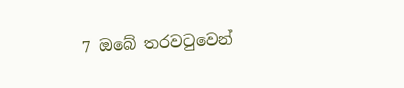7 ඔබේ තරවටුවෙන්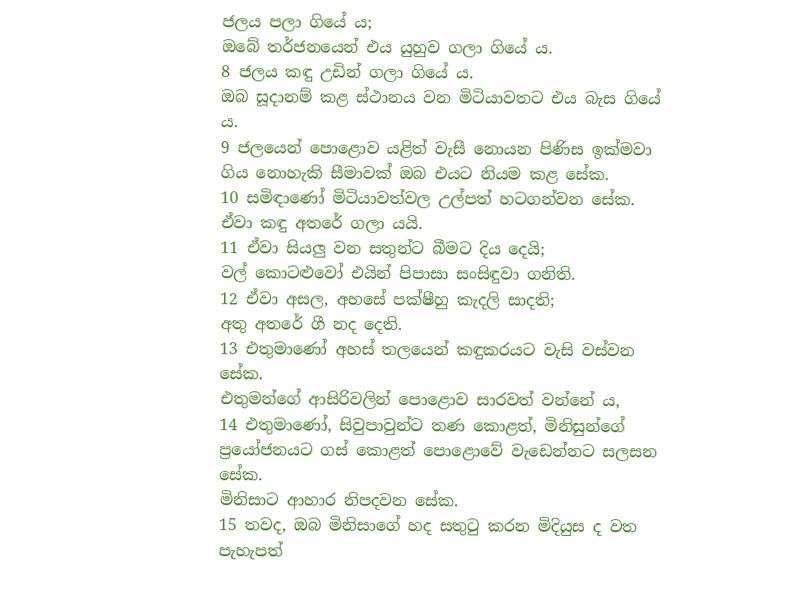ජලය පලා ගියේ ය;
ඔබේ තර්ජනයෙන් එය යුහුව ගලා ගියේ ය.
8 ජලය කඳු උඩින් ගලා ගියේ ය.
ඔබ සූදානම් කළ ස්ථානය වන මිටියාවතට එය බැස ගියේ ය.
9 ජලයෙන් පොළොව යළිත් වැසී නොයන පිණිස ඉක්මවා ගිය නොහැකි සීමාවක් ඔබ එයට නියම කළ සේක.
10 සමිඳාණෝ මිටියාවත්වල උල්පත් හටගන්වන සේක.
ඒවා කඳු අතරේ ගලා යයි.
11 ඒවා සියලු වන සතුන්ට බීමට දිය දෙයි;
වල් කොටළුවෝ එයින් පිපාසා සංසිඳුවා ගනිති.
12 ඒවා අසල, අහසේ පක්ෂීහු කැදලි සාදති;
අතු අතරේ ගී නද දෙති.
13 එතුමාණෝ අහස් තලයෙන් කඳුකරයට වැසි වස්වන සේක.
එතුමන්ගේ ආසිරිවලින් පොළොව සාරවත් වන්නේ ය,
14 එතුමාණෝ, සිවුපාවුන්ට තණ කොළත්, මිනිසුන්ගේ ප්‍රයෝජනයට ගස් කොළත් පොළොවේ වැඩෙන්නට සලසන සේක.
මිනිසාට ආහාර නිපදවන සේක.
15 තවද, ඔබ මිනිසාගේ හද සතුටු කරන මිදියුස ද වත පැහැපත්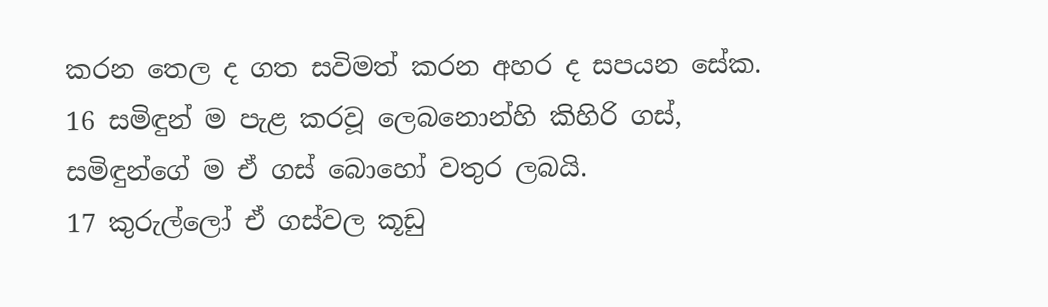කරන තෙල ද ගත සවිමත් කරන අහර ද සපයන සේක.
16 සමිඳුන් ම පැළ කරවූ ලෙබනොන්හි කිහිරි ගස්,
සමිඳුන්ගේ ම ඒ ගස් බොහෝ වතුර ලබයි.
17 කුරුල්ලෝ ඒ ගස්වල කූඩු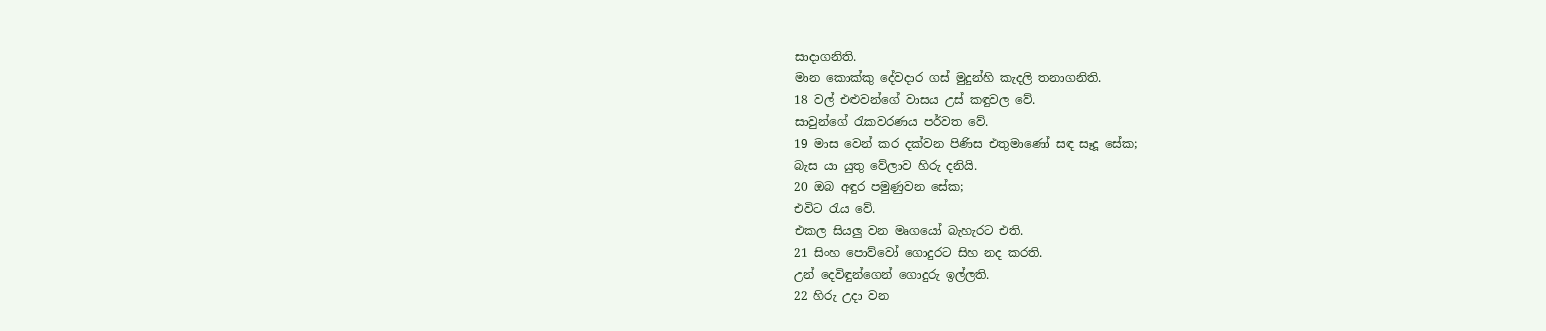සාදාගනිති.
මාන කොක්කු දේවදාර ගස් මුදුන්හි කැදලි තනාගනිති.
18 වල් එළුවන්ගේ වාසය උස් කඳුවල වේ.
සාවුන්ගේ රැකවරණය පර්වත වේ.
19 මාස වෙන් කර දක්වන පිණිස එතුමාණෝ සඳ සෑදූ සේක;
බැස යා යුතු වේලාව හිරු දනියි.
20 ඔබ අඳුර පමුණුවන සේක;
එවිට රැය වේ.
එකල සියලු වන මෘගයෝ බැහැරට එති.
21 සිංහ පොව්වෝ ගොදුරට සිහ නද කරති.
උන් දෙවිඳුන්ගෙන් ගොදුරු ඉල්ලති.
22 හිරු උදා වන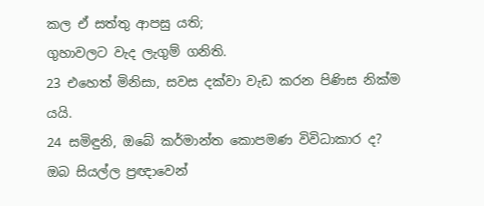කල ඒ සත්තු ආපසු යති;
ගුහාවලට වැද ලැගුම් ගනිති.
23 එහෙත් මිනිසා, සවස දක්වා වැඩ කරන පිණිස නික්ම යයි.
24 සමිඳුනි, ඔබේ කර්මාන්ත කොපමණ විවිධාකාර ද?
ඔබ සියල්ල ප්‍රඥාවෙන්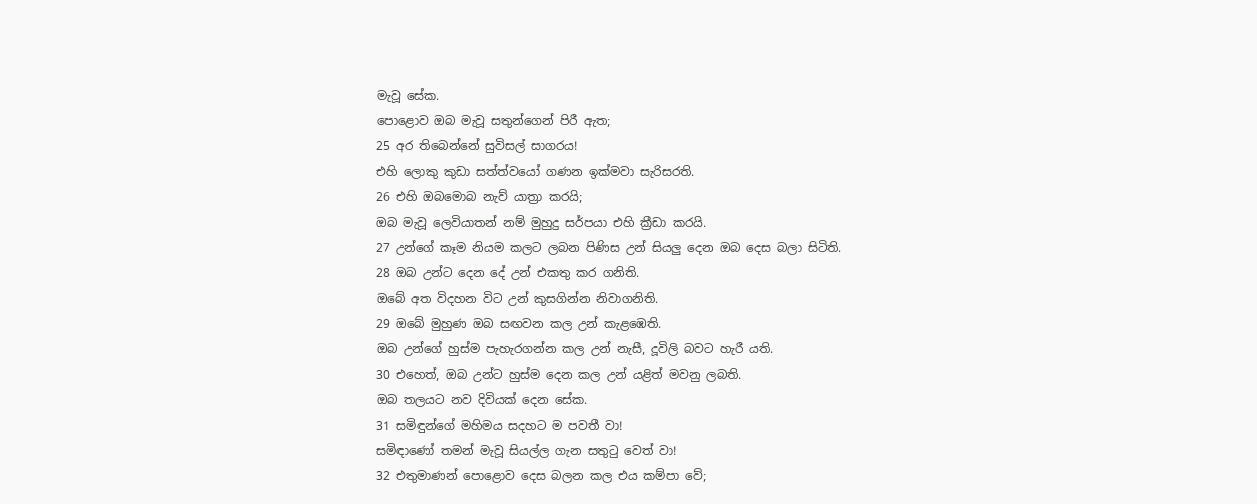මැවූ සේක.
පොළොව ඔබ මැවූ සතුන්ගෙන් පිරී ඇත;
25 අර තිබෙන්නේ සුවිසල් සාගරය!
එහි ලොකු කුඩා සත්ත්වයෝ ගණන ඉක්මවා සැරිසරති.
26 එහි ඔබමොබ නැව් යාත්‍රා කරයි;
ඔබ මැවූ ලෙවියාතන් නම් මුහුදු සර්පයා එහි ක්‍රීඩා කරයි.
27 උන්ගේ කෑම නියම කලට ලබන පිණිස උන් සියලු දෙන ඔබ දෙස බලා සිටිති.
28 ඔබ උන්ට දෙන දේ උන් එකතු කර ගනිති.
ඔබේ අත විදහන විට උන් කුසගින්න නිවාගනිති.
29 ඔබේ මුහුණ ඔබ සඟවන කල උන් කැළඹෙති.
ඔබ උන්ගේ හුස්ම පැහැරගන්න කල උන් නැසී, දූවිලි බවට හැරී යති.
30 එහෙත්, ඔබ උන්ට හුස්ම දෙන කල උන් යළිත් මවනු ලබති.
ඔබ තලයට නව දිවියක් දෙන සේක.
31 සමිඳුන්ගේ මහිමය සදහට ම පවතී වා!
සමිඳාණෝ තමන් මැවූ සියල්ල ගැන සතුටු වෙත් වා!
32 එතුමාණන් පොළොව දෙස බලන කල එය කම්පා වේ;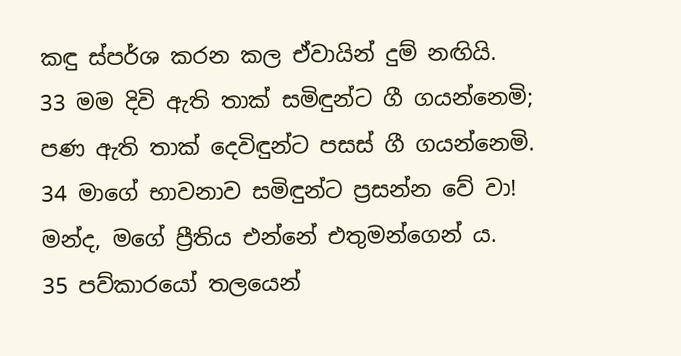කඳු ස්පර්ශ කරන කල ඒවායින් දුම් නඟියි.
33 මම දිවි ඇති තාක් සමිඳුන්ට ගී ගයන්නෙමි;
පණ ඇති තාක් දෙවිඳුන්ට පසස් ගී ගයන්නෙමි.
34 මාගේ භාවනාව සමිඳුන්ට ප්‍රසන්න වේ වා!
මන්ද, මගේ ප්‍රීතිය එන්නේ එතුමන්ගෙන් ය.
35 පව්කාරයෝ තලයෙන්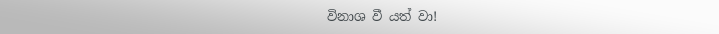විනාශ වී යත් වා!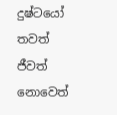දුෂ්ටයෝ තවත් ජීවත් නොවෙත්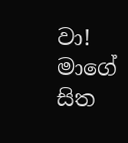වා!
මාගේ සිත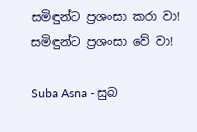සමිඳුන්ට ප්‍රශංසා කරා වා!
සමිඳුන්ට ප්‍රශංසා වේ වා!

Suba Asna - සුබ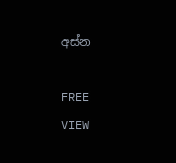අස්න

FREE
VIEW